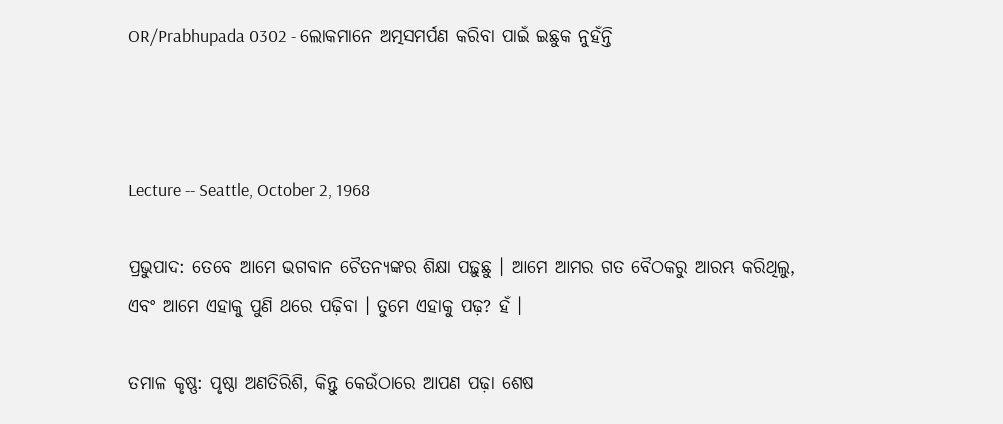OR/Prabhupada 0302 - ଲୋକମାନେ ଅତ୍ମସମର୍ପଣ କରିବା ପାଇଁ ଇଛୁକ ନୁହଁନ୍ତି



Lecture -- Seattle, October 2, 1968

ପ୍ରଭୁପାଦ: ତେବେ ଆମେ ଭଗବାନ ଚୈତନ୍ୟଙ୍କର ଶିକ୍ଷା ପଢ଼ୁଛୁ । ଆମେ ଆମର ଗତ ବୈଠକରୁ ଆରମ୍ଭ କରିଥିଲୁ, ଏବଂ ଆମେ ଏହାକୁ ପୁଣି ଥରେ ପଢ଼ିବା । ତୁମେ ଏହାକୁ ପଢ଼? ହଁ ।

ତମାଳ କୃଷ୍ଣ: ପୃଷ୍ଠା ଅଣତିରିଶି, କିନ୍ତୁ କେଉଁଠାରେ ଆପଣ ପଢ଼ା ଶେଷ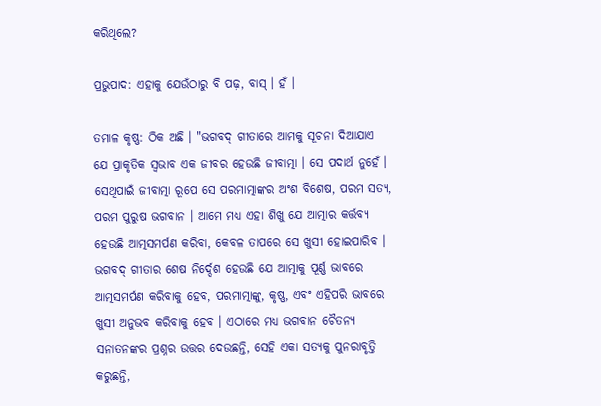କରିଥିଲେ?

ପ୍ରଭୁପାଦ: ଏହାକୁ ଯେଉଁଠାରୁ ବି ପଢ଼, ବାସ୍ । ହଁ ।

ତମାଳ କୃଷ୍ଣ: ଠିକ ଅଛି । "ଭଗବଦ୍ ଗୀତାରେ ଆମକୁ ସୂଚନା ଦିଆଯାଏ ଯେ ପ୍ରାକୃତିକ ସ୍ଵଭାବ ଏକ ଜୀବର ହେଉଛି ଜୀବାତ୍ମା । ସେ ପଦାର୍ଥ ନୁହେଁ । ସେଥିପାଇଁ ଜୀବାତ୍ମା ରୂପେ ସେ ପରମାତ୍ମାଙ୍କର ଅଂଶ ବିଶେଷ, ପରମ ସତ୍ୟ, ପରମ ପୁରୁଷ ଭଗବାନ । ଆମେ ମଧ୍ୟ ଏହା ଶିଖୁ ଯେ ଆତ୍ମାର କର୍ତ୍ତବ୍ୟ ହେଉଛି ଆତ୍ମସମର୍ପଣ କରିବା, କେବଳ ତାପରେ ସେ ଖୁସୀ ହୋଇପାରିବ । ଭଗବଦ୍ ଗୀତାର ଶେଷ ନିର୍ଦ୍ଦେଶ ହେଉଛି ଯେ ଆତ୍ମାକୁ ପୂର୍ଣ୍ଣ ଭାବରେ ଆତ୍ମସମର୍ପଣ କରିବାକୁ ହେବ, ପରମାତ୍ମାଙ୍କୁ, କୃଷ୍ଣ, ଏବଂ ଏହିପରି ଭାବରେ ଖୁସୀ ଅନୁଭବ କରିବାକୁ ହେବ । ଏଠାରେ ମଧ୍ୟ ଭଗବାନ ଚୈତନ୍ୟ ସନାତନଙ୍କର ପ୍ରଶ୍ନର ଉତ୍ତର ଦେଉଛନ୍ତି, ସେହି ଏକା ସତ୍ୟକୁ ପୁନରାବୃତ୍ତି କରୁଛନ୍ତି,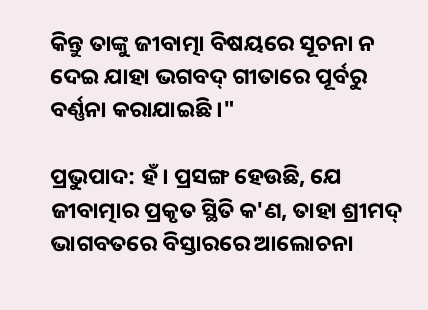କିନ୍ତୁ ତାଙ୍କୁ ଜୀବାତ୍ମା ବିଷୟରେ ସୂଚନା ନ ଦେଇ ଯାହା ଭଗବଦ୍ ଗୀତାରେ ପୂର୍ବରୁ ବର୍ଣ୍ଣନା କରାଯାଇଛି ।"

ପ୍ରଭୁପାଦ: ହଁ । ପ୍ରସଙ୍ଗ ହେଉଛି, ଯେ ଜୀବାତ୍ମାର ପ୍ରକୃତ ସ୍ଥିତି କ'ଣ, ତାହା ଶ୍ରୀମଦ୍ ଭାଗବତରେ ବିସ୍ତାରରେ ଆଲୋଚନା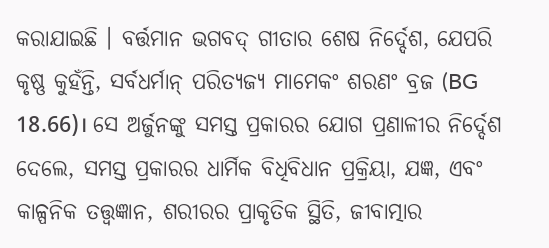କରାଯାଇଛି । ବର୍ତ୍ତମାନ ଭଗବଦ୍ ଗୀତାର ଶେଷ ନିର୍ଦ୍ଦେଶ, ଯେପରି କୃଷ୍ଣ କୁହଁନ୍ତି, ସର୍ବଧର୍ମାନ୍ ପରିତ୍ୟଜ୍ୟ ମାମେକଂ ଶରଣଂ ବ୍ରଜ (BG 18.66)। ସେ ଅର୍ଜୁନଙ୍କୁ ସମସ୍ତ ପ୍ରକାରର ଯୋଗ ପ୍ରଣାଳୀର ନିର୍ଦ୍ଦେଶ ଦେଲେ, ସମସ୍ତ ପ୍ରକାରର ଧାର୍ମିକ ବିଧିବିଧାନ ପ୍ରକ୍ରିୟା, ଯଜ୍ଞ, ଏବଂ କାଳ୍ପନିକ ତତ୍ତ୍ଵଜ୍ଞାନ, ଶରୀରର ପ୍ରାକୃତିକ ସ୍ଥିତି, ଜୀବାତ୍ମାର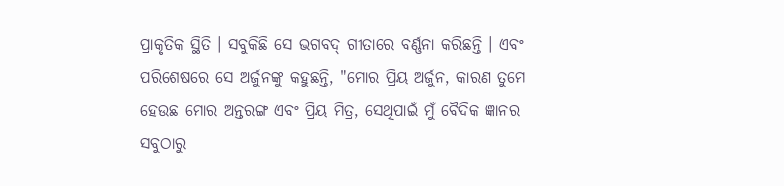ପ୍ରାକୃତିକ ସ୍ଥିତି । ସବୁକିଛି ସେ ଭଗବଦ୍ ଗୀତାରେ ବର୍ଣ୍ଣନା କରିଛନ୍ତି । ଏବଂ ପରିଶେଷରେ ସେ ଅର୍ଜୁନଙ୍କୁ କହୁଛନ୍ତି, "ମୋର ପ୍ରିୟ ଅର୍ଜୁନ, କାରଣ ତୁମେ ହେଉଛ ମୋର ଅନ୍ତରଙ୍ଗ ଏବଂ ପ୍ରିୟ ମିତ୍ର, ସେଥିପାଇଁ ମୁଁ ବୈଦିକ ଜ୍ଞାନର ସବୁଠାରୁ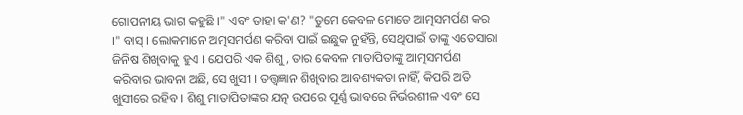ଗୋପନୀୟ ଭାଗ କହୁଛି ।" ଏବଂ ତାହା କ'ଣ? "ତୁମେ କେବଳ ମୋତେ ଆତ୍ମସମର୍ପଣ କର ।" ବାସ୍ । ଲୋକମାନେ ଅତ୍ମସମର୍ପଣ କରିବା ପାଇଁ ଇଛୁକ ନୁହଁନ୍ତି, ସେଥିପାଇଁ ତାଙ୍କୁ ଏତେସାରା ଜିନିଷ ଶିଖିବାକୁ ହୁଏ । ଯେପରି ଏକ ଶିଶୁ, ତାର କେବଳ ମାତାପିତାଙ୍କୁ ଆତ୍ମସମର୍ପଣ କରିବାର ଭାବନା ଅଛି, ସେ ଖୁସୀ । ତତ୍ତ୍ଵଜ୍ଞାନ ଶିଖିବାର ଆବଶ୍ୟକତା ନାହିଁ, କିପରି ଅତି ଖୁସୀରେ ରହିବ । ଶିଶୁ ମାତାପିତାଙ୍କର ଯତ୍ନ ଉପରେ ପୂର୍ଣ୍ଣ ଭାବରେ ନିର୍ଭରଶୀଳ ଏବଂ ସେ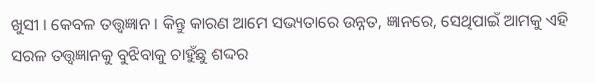ଖୁସୀ । କେବଳ ତତ୍ତ୍ଵଜ୍ଞାନ । କିନ୍ତୁ କାରଣ ଆମେ ସଭ୍ୟତାରେ ଉନ୍ନତ, ଜ୍ଞାନରେ, ସେଥିପାଇଁ ଆମକୁ ଏହି ସରଳ ତତ୍ତ୍ଵଜ୍ଞାନକୁ ବୁଝିବାକୁ ଚାହୁଁଛୁ ଶଦ୍ଦର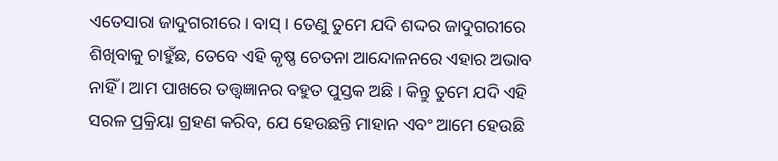ଏତେସାରା ଜାଦୁଗରୀରେ । ବାସ୍ । ତେଣୁ ତୁମେ ଯଦି ଶଦ୍ଦର ଜାଦୁଗରୀରେ ଶିଖିବାକୁ ଚାହୁଁଛ, ତେବେ ଏହି କୃଷ୍ଣ ଚେତନା ଆନ୍ଦୋଳନରେ ଏହାର ଅଭାବ ନାହିଁ । ଆମ ପାଖରେ ତତ୍ତ୍ଵଜ୍ଞାନର ବହୁତ ପୁସ୍ତକ ଅଛି । କିନ୍ତୁ ତୁମେ ଯଦି ଏହି ସରଳ ପ୍ରକ୍ରିୟା ଗ୍ରହଣ କରିବ, ଯେ ହେଉଛନ୍ତି ମାହାନ ଏବଂ ଆମେ ହେଉଛି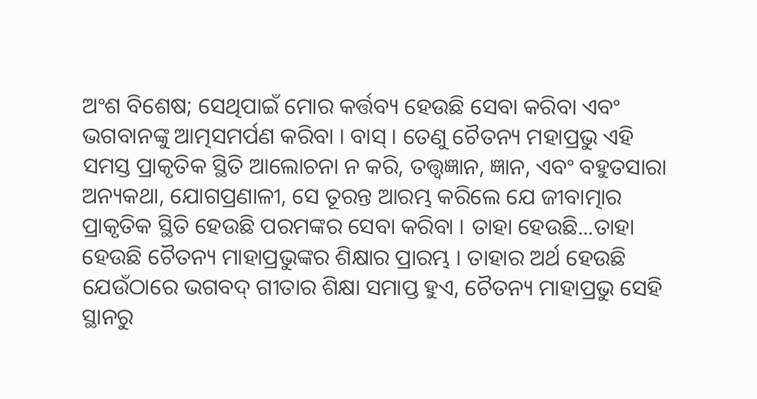ଅଂଶ ବିଶେଷ; ସେଥିପାଇଁ ମୋର କର୍ତ୍ତବ୍ୟ ହେଉଛି ସେବା କରିବା ଏବଂ ଭଗବାନଙ୍କୁ ଆତ୍ମସମର୍ପଣ କରିବା । ବାସ୍ । ତେଣୁ ଚୈତନ୍ୟ ମହାପ୍ରଭୁ ଏହି ସମସ୍ତ ପ୍ରାକୃତିକ ସ୍ଥିତି ଆଲୋଚନା ନ କରି, ତତ୍ତ୍ଵଜ୍ଞାନ, ଜ୍ଞାନ, ଏବଂ ବହୁତସାରା ଅନ୍ୟକଥା, ଯୋଗପ୍ରଣାଳୀ, ସେ ତୂରନ୍ତ ଆରମ୍ଭ କରିଲେ ଯେ ଜୀବାତ୍ମାର ପ୍ରାକୃତିକ ସ୍ଥିତି ହେଉଛି ପରମଙ୍କର ସେବା କରିବା । ତାହା ହେଉଛି...ତାହା ହେଉଛି ଚୈତନ୍ୟ ମାହାପ୍ରଭୁଙ୍କର ଶିକ୍ଷାର ପ୍ରାରମ୍ଭ । ତାହାର ଅର୍ଥ ହେଉଛି ଯେଉଁଠାରେ ଭଗବଦ୍ ଗୀତାର ଶିକ୍ଷା ସମାପ୍ତ ହୁଏ, ଚୈତନ୍ୟ ମାହାପ୍ରଭୁ ସେହି ସ୍ଥାନରୁ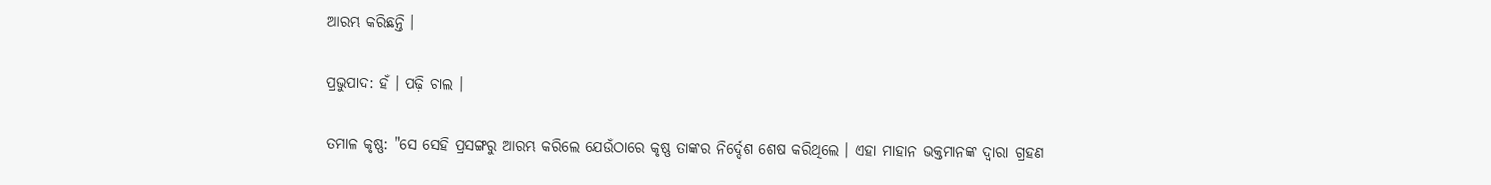ଆରମ୍ଭ କରିଛନ୍ତି ।

ପ୍ରଭୁପାଦ: ହଁ । ପଢ଼ି ଚାଲ ।

ତମାଳ କୃଷ୍ଣ: "ସେ ସେହି ପ୍ରସଙ୍ଗରୁ ଆରମ୍ଭ କରିଲେ ଯେଉଁଠାରେ କୃଷ୍ଣ ତାଙ୍କର ନିର୍ଦ୍ଦେଶ ଶେଷ କରିଥିଲେ । ଏହା ମାହାନ ଭକ୍ତମାନଙ୍କ ଦ୍ଵାରା ଗ୍ରହଣ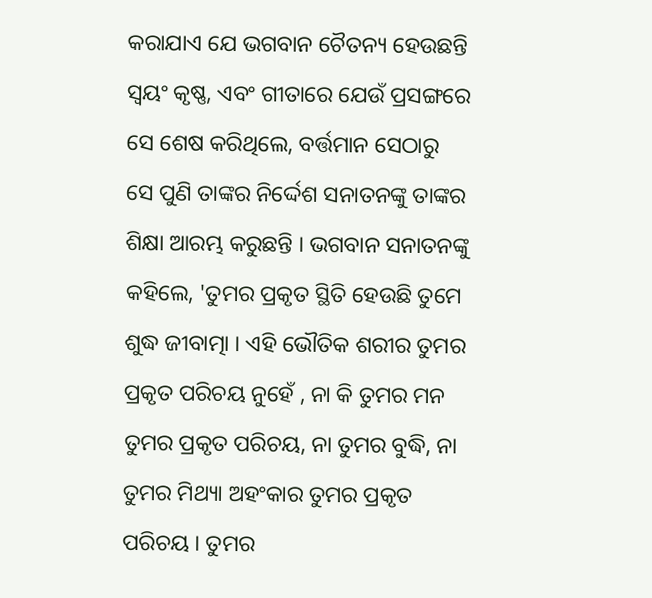କରାଯାଏ ଯେ ଭଗବାନ ଚୈତନ୍ୟ ହେଉଛନ୍ତି ସ୍ଵୟଂ କୃଷ୍ଣ, ଏବଂ ଗୀତାରେ ଯେଉଁ ପ୍ରସଙ୍ଗରେ ସେ ଶେଷ କରିଥିଲେ, ବର୍ତ୍ତମାନ ସେଠାରୁ ସେ ପୁଣି ତାଙ୍କର ନିର୍ଦ୍ଦେଶ ସନାତନଙ୍କୁ ତାଙ୍କର ଶିକ୍ଷା ଆରମ୍ଭ କରୁଛନ୍ତି । ଭଗବାନ ସନାତନଙ୍କୁ କହିଲେ, 'ତୁମର ପ୍ରକୃତ ସ୍ଥିତି ହେଉଛି ତୁମେ ଶୁଦ୍ଧ ଜୀବାତ୍ମା । ଏହି ଭୌତିକ ଶରୀର ତୁମର ପ୍ରକୃତ ପରିଚୟ ନୁହେଁ , ନା କି ତୁମର ମନ ତୁମର ପ୍ରକୃତ ପରିଚୟ, ନା ତୁମର ବୁଦ୍ଧି, ନା ତୁମର ମିଥ୍ୟା ଅହଂକାର ତୁମର ପ୍ରକୃତ ପରିଚୟ । ତୁମର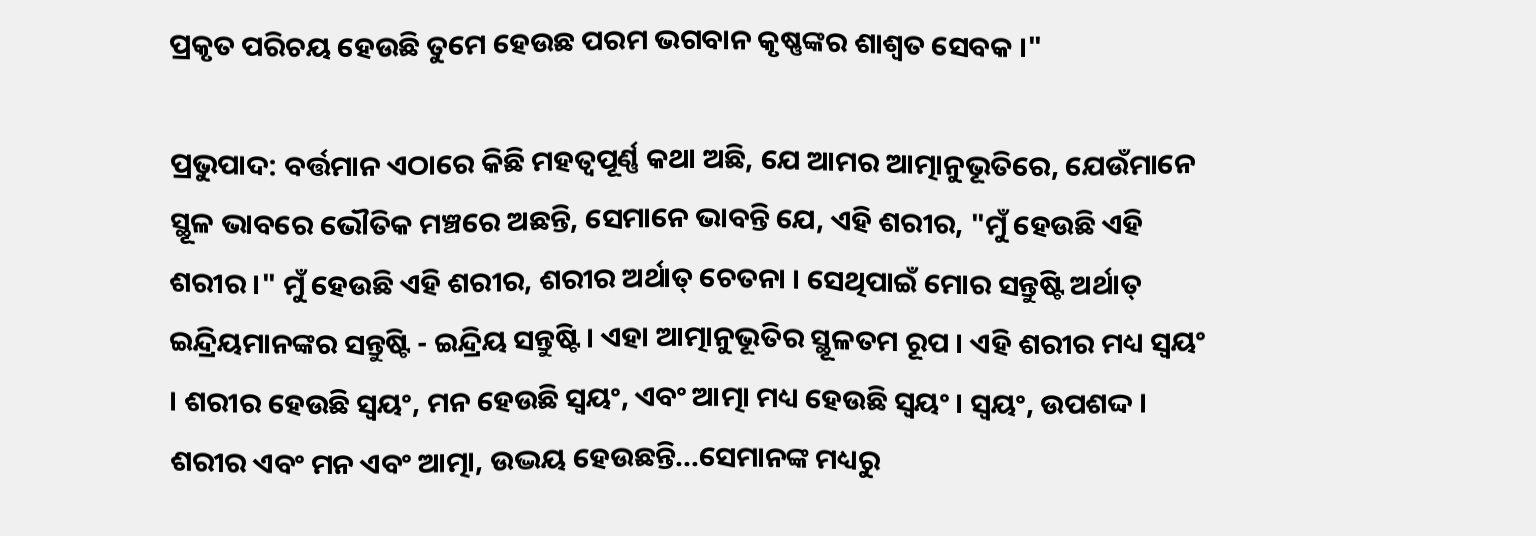ପ୍ରକୃତ ପରିଚୟ ହେଉଛି ତୁମେ ହେଉଛ ପରମ ଭଗବାନ କୃଷ୍ଣଙ୍କର ଶାଶ୍ଵତ ସେବକ ।"

ପ୍ରଭୁପାଦ: ବର୍ତ୍ତମାନ ଏଠାରେ କିଛି ମହତ୍ଵପୂର୍ଣ୍ଣ କଥା ଅଛି, ଯେ ଆମର ଆତ୍ମାନୁଭୂତିରେ, ଯେଉଁମାନେ ସ୍ଥୂଳ ଭାବରେ ଭୌତିକ ମଞ୍ଚରେ ଅଛନ୍ତି, ସେମାନେ ଭାବନ୍ତି ଯେ, ଏହି ଶରୀର, "ମୁଁ ହେଉଛି ଏହି ଶରୀର ।" ମୁଁ ହେଉଛି ଏହି ଶରୀର, ଶରୀର ଅର୍ଥାତ୍ ଚେତନା । ସେଥିପାଇଁ ମୋର ସନ୍ତୁଷ୍ଟି ଅର୍ଥାତ୍ ଇନ୍ଦ୍ରିୟମାନଙ୍କର ସନ୍ତୁଷ୍ଟି - ଇନ୍ଦ୍ରିୟ ସନ୍ତୁଷ୍ଟି । ଏହା ଆତ୍ମାନୁଭୂତିର ସ୍ଥୂଳତମ ରୂପ । ଏହି ଶରୀର ମଧ୍ୟ ସ୍ଵୟଂ । ଶରୀର ହେଉଛି ସ୍ଵୟଂ, ମନ ହେଉଛି ସ୍ଵୟଂ, ଏବଂ ଆତ୍ମା ମଧ୍ୟ ହେଉଛି ସ୍ଵୟଂ । ସ୍ଵୟଂ, ଉପଶଦ୍ଦ । ଶରୀର ଏବଂ ମନ ଏବଂ ଆତ୍ମା, ଉଦ୍ଭୟ ହେଉଛନ୍ତି...ସେମାନଙ୍କ ମଧ୍ୟରୁ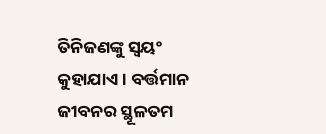ତିନିଜଣଙ୍କୁ ସ୍ଵୟଂ କୁହାଯାଏ । ବର୍ତ୍ତମାନ ଜୀବନର ସ୍ଥୂଳତମ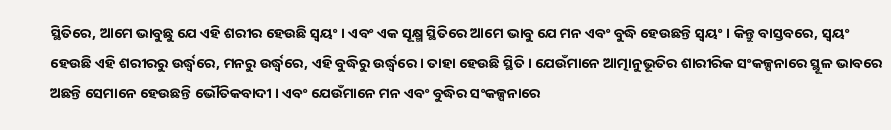ସ୍ଥିତିରେ, ଆମେ ଭାବୁଛୁ ଯେ ଏହି ଶରୀର ହେଉଛି ସ୍ଵୟଂ । ଏବଂ ଏକ ସୂକ୍ଷ୍ମ ସ୍ଥିତିରେ ଆମେ ଭାବୁ ଯେ ମନ ଏବଂ ବୁଦ୍ଧି ହେଉଛନ୍ତି ସ୍ଵୟଂ । କିନ୍ତୁ ବାସ୍ତବରେ, ସ୍ଵୟଂ ହେଉଛି ଏହି ଶରୀରରୁ ଉର୍ଦ୍ଧ୍ଵରେ, ମନରୁ ଉର୍ଦ୍ଧ୍ଵରେ, ଏହି ବୁଦ୍ଧିରୁ ଉର୍ଦ୍ଧ୍ଵରେ । ତାହା ହେଉଛି ସ୍ଥିତି । ଯେଉଁମାନେ ଆତ୍ମାନୁଭୂତିର ଶାରୀରିକ ସଂକଳ୍ପନାରେ ସ୍ଥୂଳ ଭାବରେ ଅଛନ୍ତି ସେମାନେ ହେଉଛନ୍ତି ଭୌତିକବାଦୀ । ଏବଂ ଯେଉଁମାନେ ମନ ଏବଂ ବୁଦ୍ଧିର ସଂକଳ୍ପନାରେ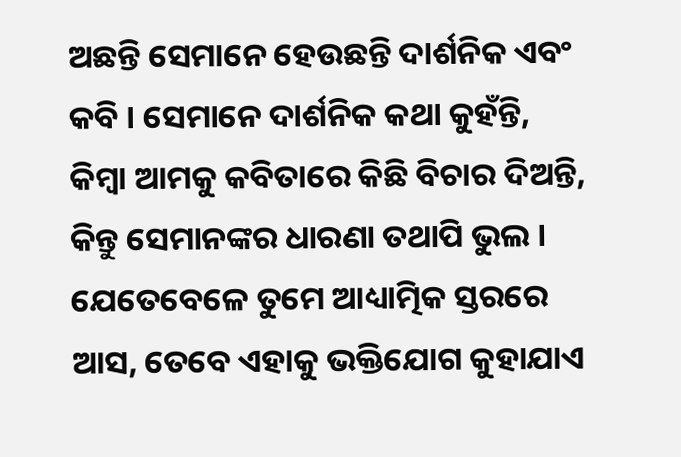ଅଛନ୍ତି ସେମାନେ ହେଉଛନ୍ତି ଦାର୍ଶନିକ ଏବଂ କବି । ସେମାନେ ଦାର୍ଶନିକ କଥା କୁହଁନ୍ତି, କିମ୍ବା ଆମକୁ କବିତାରେ କିଛି ବିଚାର ଦିଅନ୍ତି, କିନ୍ତୁ ସେମାନଙ୍କର ଧାରଣା ତଥାପି ଭୁଲ । ଯେତେବେଳେ ତୁମେ ଆଧ୍ୟାତ୍ମିକ ସ୍ତରରେ ଆସ, ତେବେ ଏହାକୁ ଭକ୍ତିଯୋଗ କୁହାଯାଏ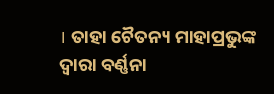। ତାହା ଚୈତନ୍ୟ ମାହାପ୍ରଭୁଙ୍କ ଦ୍ଵାରା ବର୍ଣ୍ଣନା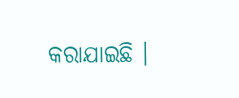କରାଯାଇଛି ।